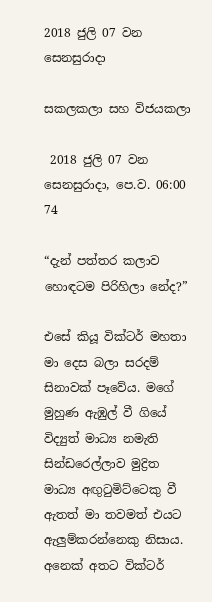2018 ජුලි 07 වන සෙනසුරාදා

සකලකලා සහ විජයකලා

 2018 ජුලි 07 වන සෙනසුරාදා, පෙ.ව. 06:00 74

“දැන් පත්තර කලාව හොඳටම පිරිහිලා නේද?”

එසේ කියූ වික්ටර් මහතා මා දෙස බලා සරදම් සිනාවක් පෑවේය. මගේ මුහුණ ඇඹුල් වී ගියේ විද්‍යුත් මාධ්‍ය නමැති සින්ඩරෙල්ලාව මුද්‍රිත මාධ්‍ය අඟුටුමිට්ටෙකු වී ඇතත් මා තවමත් එයට ඇලුම්කරන්නෙකු නිසාය. අනෙක් අතට වික්ටර්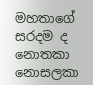මහතාගේ සරදම ද නොතකා නොසලකා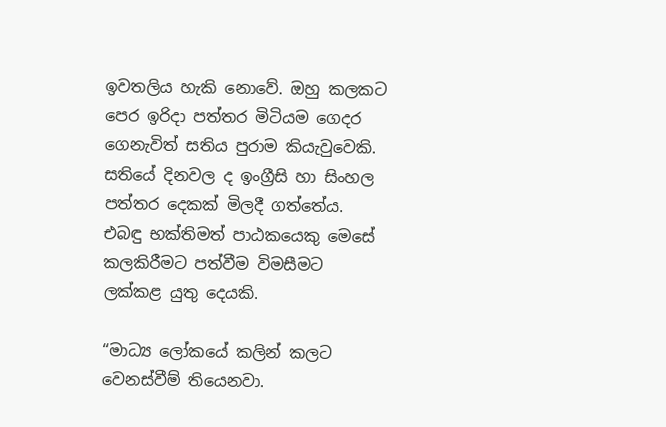ඉවතලිය හැකි නොවේ. ඔහු කලකට පෙර ඉරිදා පත්තර මිටියම ගෙදර ගෙනැවිත් සතිය පුරාම කියැවුවෙකි. සතියේ දිනවල ද ඉංග්‍රීසි හා සිංහල පත්තර දෙකක් මිලදී ගත්තේය. එබඳු භක්තිමත් පාඨකයෙකු මෙසේ කලකිරීමට පත්වීම විමසීමට ලක්කළ යුතු දෙයකි.

“මාධ්‍ය ලෝකයේ කලින් කලට වෙනස්වීම් තියෙනවා.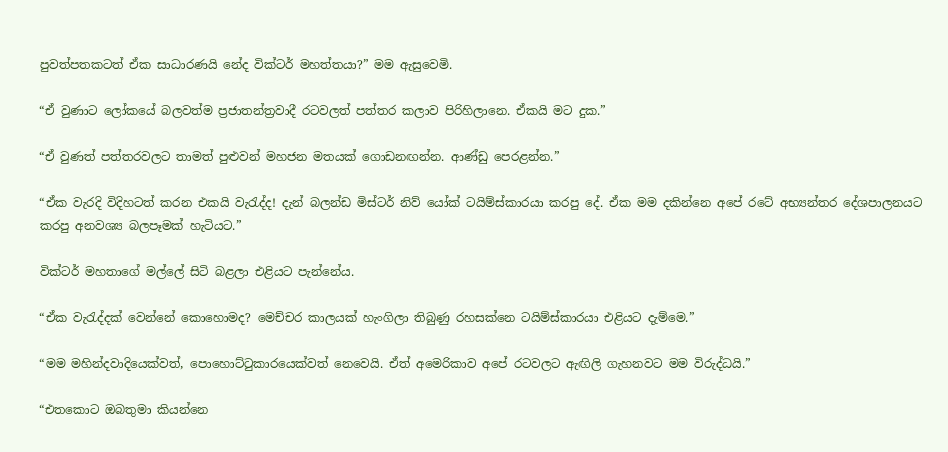පුවත්පතකටත් ඒක සාධාරණයි නේද වික්ටර් මහත්තයා?” මම ඇසුවෙමි.

“ඒ වුණාට ලෝකයේ බලවත්ම ප්‍රජාතන්ත්‍රවාදී රටවලත් පත්තර කලාව පිරිහිලානෙ. ඒකයි මට දුක.”

“ඒ වුණත් පත්තරවලට තාමත් පුළුවන් මහජන මතයක් ගොඩනඟන්න. ආණ්ඩු පෙරළන්න.”

“ඒක වැරදි විදිහටත් කරන එකයි වැරැද්ද! දැන් බලන්ඩ මිස්ටර් නිව් යෝක් ටයිම්ස්කාරයා කරපු දේ. ඒක මම දකින්නෙ අපේ රටේ අභ්‍යන්තර දේශපාලනයට කරපු අනවශ්‍ය බලපෑමක් හැටියට.”

වික්ටර් මහතාගේ මල්ලේ සිටි බළලා එළියට පැන්නේය.

“ඒක වැරැද්දක් වෙන්නේ කොහොමද? මෙච්චර කාලයක් හැංගිලා තිබුණු රහසක්නෙ ටයිම්ස්කාරයා එළියට දැම්මෙ.”

“මම මහින්දවාදියෙක්වත්, පොහොට්ටුකාරයෙක්වත් නෙවෙයි. ඒත් අමෙරිකාව අපේ රටවලට ඇඟිලි ගැහනවට මම විරුද්ධයි.”

“එතකොට ඔබතුමා කියන්නෙ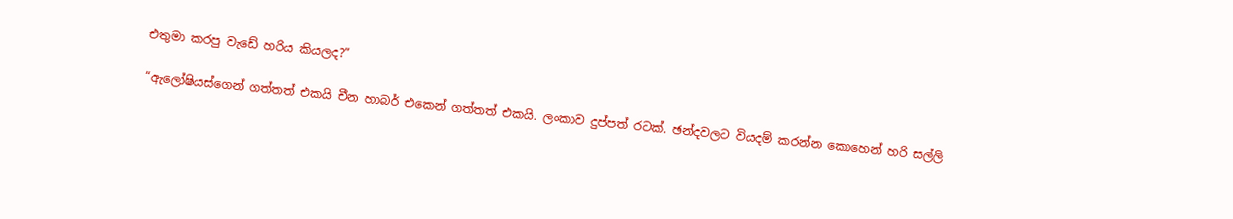එතුමා කරපු වැඩේ හරිය කියලද?”

“ඇලෝෂියස්ගෙන් ගත්තත් එකයි චීන හාබර් එකෙන් ගත්තත් එකයි. ලංකාව දුප්පත් රටක්. ඡන්දවලට වියදම් කරන්න කොහෙන් හරි සල්ලි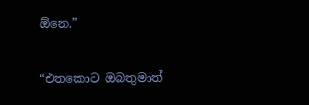ඕනෙ.”

“එතකොට ඔබතුමාත්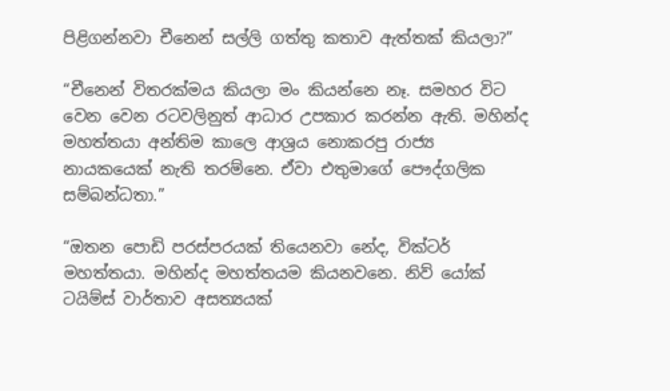පිළිගන්නවා චීනෙන් සල්ලි ගත්තු කතාව ඇත්තක් කියලා?”

“චීනෙන් විතරක්මය කියලා මං කියන්නෙ නෑ. සමහර විට වෙන වෙන රටවලිනුත් ආධාර උපකාර කරන්න ඇති. මහින්ද මහත්තයා අන්තිම කාලෙ ආශ්‍රය නොකරපු රාජ්‍ය නායකයෙක් නැති තරම්නෙ. ඒවා එතුමාගේ පෞද්ගලික සම්බන්ධතා.”

“ඔතන පොඩි පරස්පරයක් තියෙනවා නේද, වික්ටර් මහත්තයා. මහින්ද මහත්තයම කියනවනෙ. නිව් යෝක් ටයිම්ස් වාර්තාව අසත්‍යයක්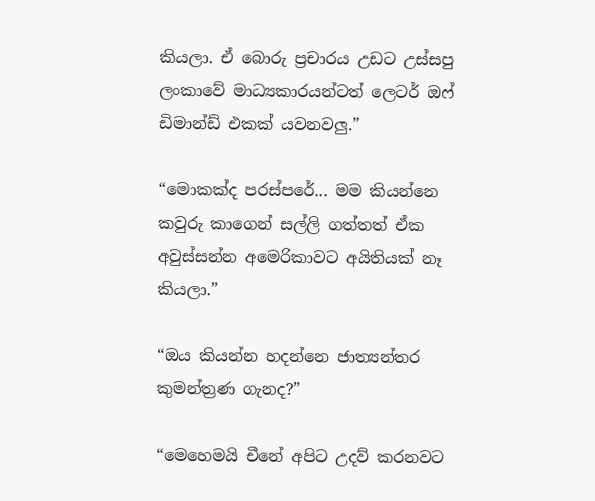කියලා. ඒ බොරු ප්‍රචාරය උඩට උස්සපු ලංකාවේ මාධ්‍යකාරයන්ටත් ලෙටර් ඔෆ් ඩිමාන්ඩ් එකක් යවනවලු.”

“මොකක්ද පරස්පරේ... මම කියන්නෙ කවුරු කාගෙන් සල්ලි ගත්තත් ඒක අවුස්සන්න අමෙරිකාවට අයිතියක් නෑ කියලා.”

“ඔය කියන්න හදන්නෙ ජාත්‍යන්තර කුමන්ත්‍රණ ගැනද?”

“මෙහෙමයි චීනේ අපිට උදව් කරනවට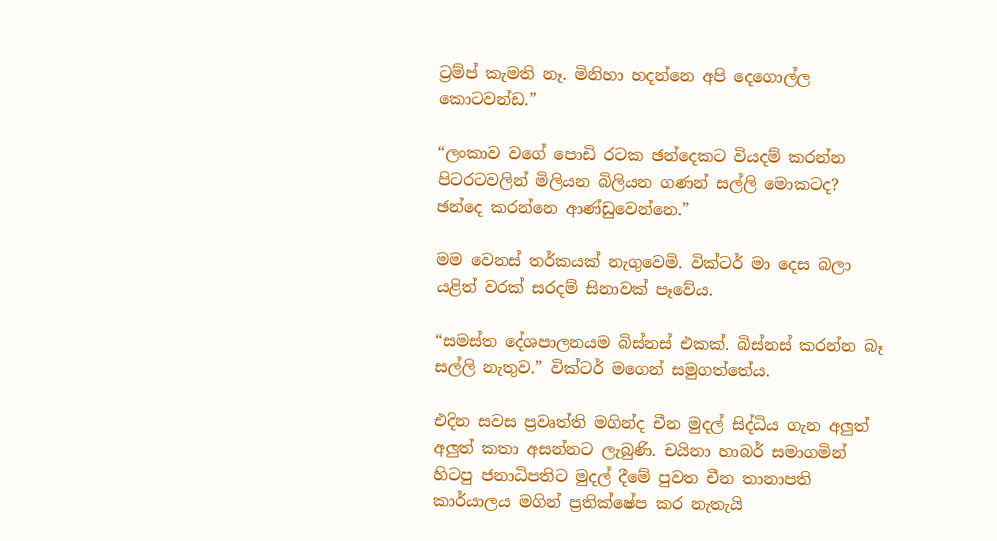ට්‍රම්ප් කැමති නෑ. මිනිහා හදන්නෙ අපි දෙගොල්ල කොටවන්ඩ.”

“ලංකාව වගේ පොඩි රටක ඡන්දෙකට වියදම් කරන්න පිටරටවලින් මිලියන බිලියන ගණන් සල්ලි මොකටද? ඡන්දෙ කරන්නෙ ආණ්ඩුවෙන්නෙ.”

මම වෙනස් තර්කයක් නැගුවෙමි. වික්ටර් මා දෙස බලා යළිත් වරක් සරදම් සිනාවක් පෑවේය.

“සමස්ත දේශපාලනයම බිස්නස් එකක්. බිස්නස් කරන්න බෑ සල්ලි නැතුව.” වික්ටර් මගෙන් සමුගත්තේය.

එදින සවස ප්‍රවෘත්ති මගින්ද චීන මුදල් සිද්ධිය ගැන අලුත් අලුත් කතා අසන්නට ලැබුණි. චයිනා හාබර් සමාගමින් හිටපු ජනාධිපතිට මුදල් දීමේ පුවත චීන තානාපති කාර්යාලය මගින් ප්‍රතික්ෂේප කර නැතැයි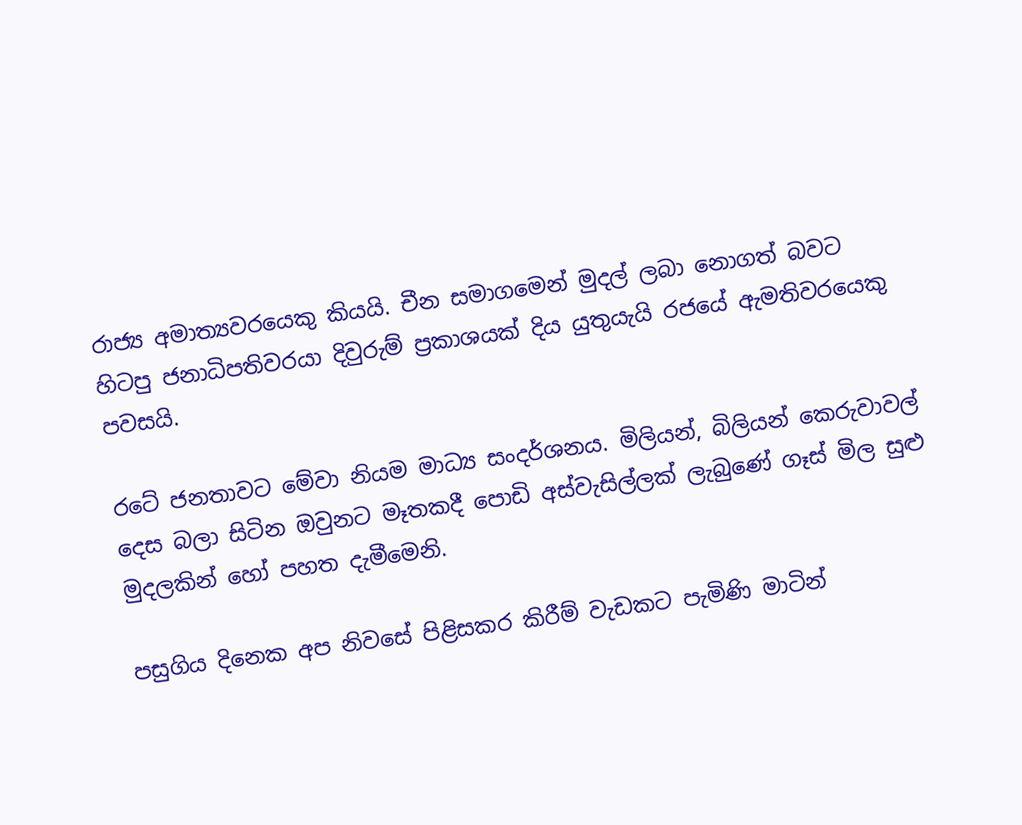රාජ්‍ය අමාත්‍යවරයෙකු කියයි. චීන සමාගමෙන් මුදල් ලබා නොගත් බවට හිටපු ජනාධිපතිවරයා දිවුරුම් ප්‍රකාශයක් දිය යුතුයැයි රජයේ ඇමතිවරයෙකු පවසයි.

රටේ ජනතාවට මේවා නියම මාධ්‍ය සංදර්ශනය. මිලියන්, බිලියන් කෙරුවාවල් දෙස බලා සිටින ඔවුනට මෑතකදී පොඩි අස්වැසිල්ලක් ලැබුණේ ගෑස් මිල සුළු මුදලකින් හෝ පහත දැමීමෙනි.

පසුගිය දිනෙක අප නිවසේ පිළිසකර කිරීම් වැඩකට පැමිණි මාටින්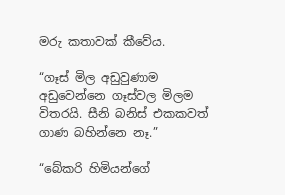මරු කතාවක් කීවේය.

“ගෑස් මිල අඩුවුණාම අඩුවෙන්නෙ ගෑස්වල මිලම විතරයි. සීනි බනිස් එකකවත් ගාණ බහින්නෙ නෑ.”

“බේකරි හිමියන්ගේ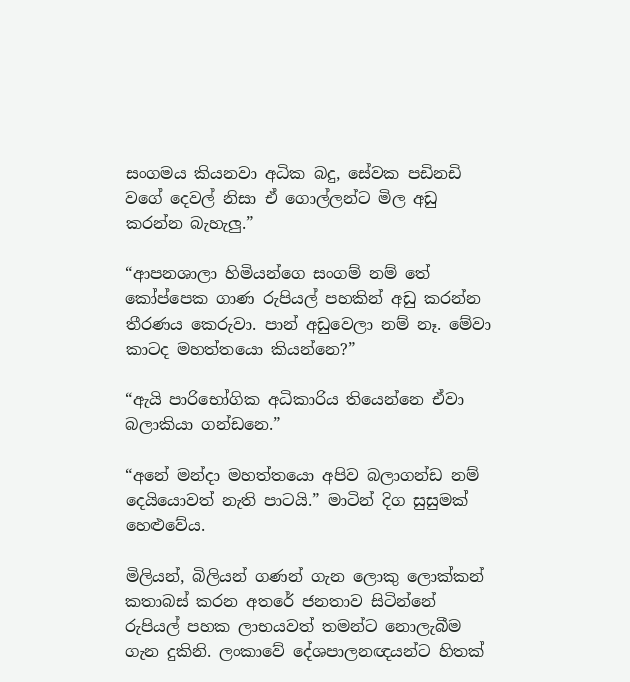සංගමය කියනවා අධික බදු, සේවක පඩිනඩි වගේ දෙවල් නිසා ඒ ගොල්ලන්ට මිල අඩු කරන්න බැහැලු.”

“ආපනශාලා හිමියන්ගෙ සංගම් නම් තේ කෝප්පෙක ගාණ රුපියල් පහකින් අඩු කරන්න තීරණය කෙරුවා. පාන් අඩුවෙලා නම් නෑ. මේවා කාටද මහත්තයො කියන්නෙ?”

“ඇයි පාරිභෝගික අධිකාරිය තියෙන්නෙ ඒවා බලාකියා ගන්ඩනෙ.”

“අනේ මන්දා මහත්තයො අපිව බලාගන්ඩ නම් දෙයියොවත් නැති පාටයි.” මාටින් දිග සුසුමක් හෙළුවේය.

මිලියන්, බිලියන් ගණන් ගැන ලොකු ලොක්කන් කතාබස් කරන අතරේ ජනතාව සිටින්නේ රුපියල් පහක ලාභයවත් තමන්ට නොලැබීම ගැන දුකිනි. ලංකාවේ දේශපාලනඥයන්ට හිතක්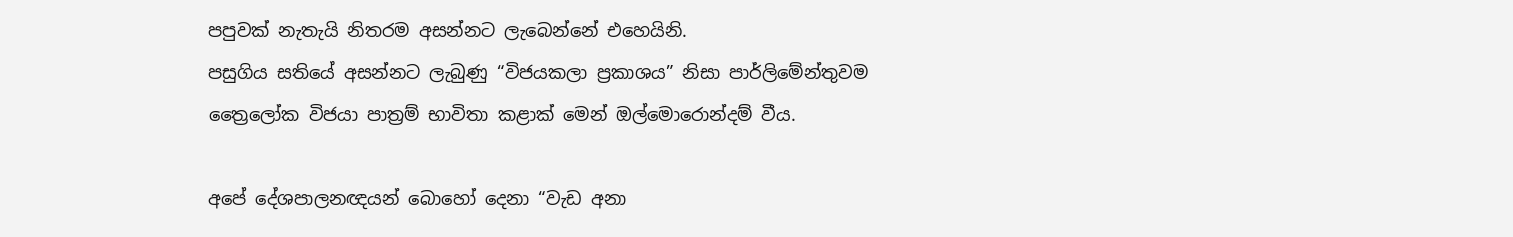පපුවක් නැතැයි නිතරම අසන්නට ලැබෙන්නේ එහෙයිනි.
පසුගිය සතියේ අසන්නට ලැබුණු “විජයකලා ප්‍රකාශය” නිසා පාර්ලිමේන්තුවම ත්‍රෛලෝක විජයා පාත්‍රම් භාවිතා කළාක් මෙන් ඔල්මොරොන්දම් වීය.

අපේ දේශපාලනඥයන් බොහෝ දෙනා “වැඩ අනා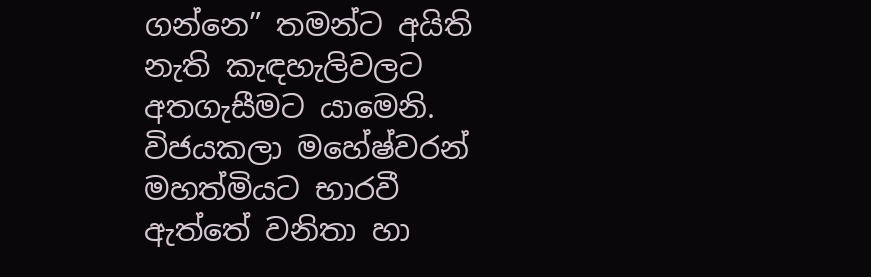ගන්නෙ” තමන්ට අයිති නැති කැඳහැලිවලට අතගැසීමට යාමෙනි. විජයකලා මහේෂ්වරන් මහත්මියට භාරවී ඇත්තේ වනිතා හා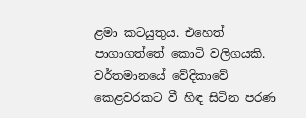ළමා කටයුතුය. එහෙත් පාගාගත්තේ කොටි වලිගයකි.
වර්තමානයේ වේදිකාවේ කෙළවරකට වී හිඳ සිටින පරණ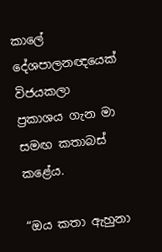කාලේ දේශපාලනඥයෙක් විජයකලා ප්‍රකාශය ගැන මා සමඟ කතාබස් කළේය.

“ඔය කතා ඇහුනා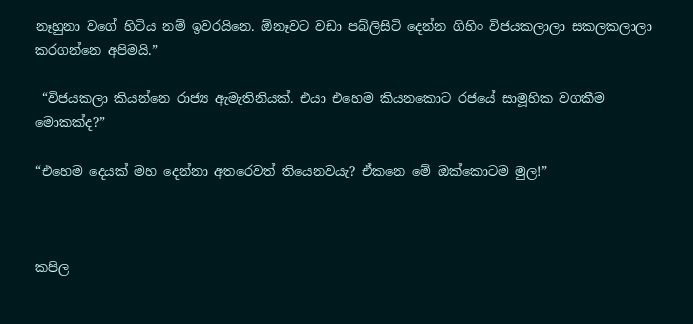නෑහුනා වගේ හිටිය නම් ඉවරයිනෙ. ඕනෑවට වඩා පබ්ලිසිටි දෙන්න ගිහිං විජයකලාලා සකලකලාලා කරගන්නෙ අපිමයි.”

 “විජයකලා කියන්නෙ රාජ්‍ය ඇමැතිනියක්. එයා එහෙම කියනකොට රජයේ සාමූහික වගකීම මොකක්ද?”

“එහෙම දෙයක් මහ දෙන්නා අතරෙවත් තියෙනවයැ? ඒකනෙ මේ ඔක්කොටම මුල!”



කපිල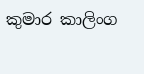කුමාර කාලිංග